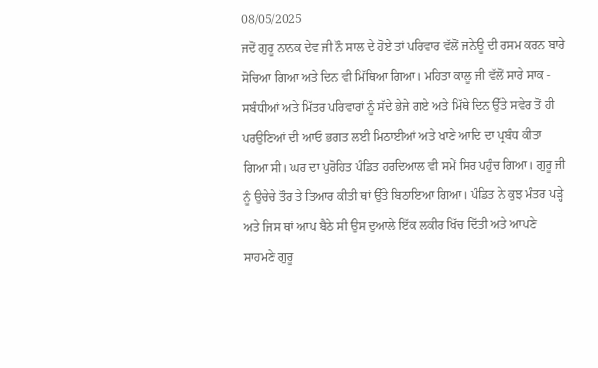08/05/2025
ਜਦੋਂ ਗੁਰੂ ਨਾਨਕ ਦੇਵ ਜੀ ਨੌ ਸਾਲ ਦੇ ਹੋਏ ਤਾਂ ਪਰਿਵਾਰ ਵੱਲੋਂ ਜਨੇਊ ਦੀ ਰਸਮ ਕਰਨ ਬਾਰੇ ਸੋਚਿਆ ਗਿਆ ਅਤੇ ਦਿਨ ਵੀ ਮਿੱਥਿਆ ਗਿਆ। ਮਹਿਤਾ ਕਾਲੂ ਜੀ ਵੱਲੋਂ ਸਾਰੇ ਸਾਕ - ਸਬੰਧੀਆਂ ਅਤੇ ਮਿੱਤਰ ਪਰਿਵਾਰਾਂ ਨੂੰ ਸੱਦੇ ਭੇਜੇ ਗਏ ਅਤੇ ਮਿੱਥੇ ਦਿਨ ਉੱਤੇ ਸਵੇਰ ਤੋਂ ਹੀ ਪਰਉਣਿਆਂ ਦੀ ਆਓ ਭਗਤ ਲਈ ਮਿਠਾਈਆਂ ਅਤੇ ਖਾਣੇ ਆਦਿ ਦਾ ਪ੍ਰਬੰਧ ਕੀਤਾ ਗਿਆ ਸੀ। ਘਰ ਦਾ ਪੁਰੋਹਿਤ ਪੰਡਿਤ ਹਰਦਿਆਲ ਵੀ ਸਮੇਂ ਸਿਰ ਪਹੁੰਚ ਗਿਆ। ਗੁਰੂ ਜੀ ਨੂੰ ਉਚੇਚੇ ਤੌਰ ਤੇ ਤਿਆਰ ਕੀਤੀ ਥਾਂ ਉੱਤੇ ਬਿਠਾਇਆ ਗਿਆ। ਪੰਡਿਤ ਨੇ ਕੁਝ ਮੰਤਰ ਪੜ੍ਹੇ ਅਤੇ ਜਿਸ ਥਾਂ ਆਪ ਬੈਠੇ ਸੀ ਉਸ ਦੁਆਲੇ ਇੱਕ ਲਕੀਰ ਖਿੱਚ ਦਿੱਤੀ ਅਤੇ ਆਪਣੇ ਸਾਹਮਣੇ ਗੁਰੂ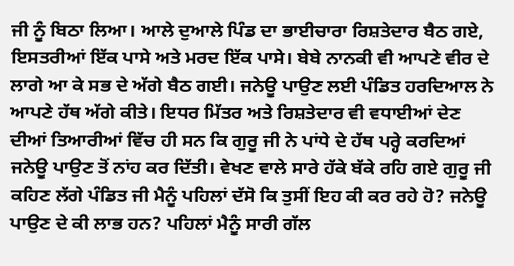ਜੀ ਨੂੰ ਬਿਠਾ ਲਿਆ। ਆਲੇ ਦੁਆਲੇ ਪਿੰਡ ਦਾ ਭਾਈਚਾਰਾ ਰਿਸ਼ਤੇਦਾਰ ਬੈਠ ਗਏ, ਇਸਤਰੀਆਂ ਇੱਕ ਪਾਸੇ ਅਤੇ ਮਰਦ ਇੱਕ ਪਾਸੇ। ਬੇਬੇ ਨਾਨਕੀ ਵੀ ਆਪਣੇ ਵੀਰ ਦੇ ਲਾਗੇ ਆ ਕੇ ਸਭ ਦੇ ਅੱਗੇ ਬੈਠ ਗਈ। ਜਨੇਊ ਪਾਉਣ ਲਈ ਪੰਡਿਤ ਹਰਦਿਆਲ ਨੇ ਆਪਣੇ ਹੱਥ ਅੱਗੇ ਕੀਤੇ। ਇਧਰ ਮਿੱਤਰ ਅਤੇ ਰਿਸ਼ਤੇਦਾਰ ਵੀ ਵਧਾਈਆਂ ਦੇਣ ਦੀਆਂ ਤਿਆਰੀਆਂ ਵਿੱਚ ਹੀ ਸਨ ਕਿ ਗੁਰੂ ਜੀ ਨੇ ਪਾਂਧੇ ਦੇ ਹੱਥ ਪਰ੍ਹੇ ਕਰਦਿਆਂ ਜਨੇਊ ਪਾਉਣ ਤੋਂ ਨਾਂਹ ਕਰ ਦਿੱਤੀ। ਵੇਖਣ ਵਾਲੇ ਸਾਰੇ ਹੱਕੇ ਬੱਕੇ ਰਹਿ ਗਏ ਗੁਰੂ ਜੀ ਕਹਿਣ ਲੱਗੇ ਪੰਡਿਤ ਜੀ ਮੈਨੂੰ ਪਹਿਲਾਂ ਦੱਸੋ ਕਿ ਤੁਸੀਂ ਇਹ ਕੀ ਕਰ ਰਹੇ ਹੋ? ਜਨੇਊ ਪਾਉਣ ਦੇ ਕੀ ਲਾਭ ਹਨ? ਪਹਿਲਾਂ ਮੈਨੂੰ ਸਾਰੀ ਗੱਲ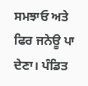ਸਮਝਾਓ ਅਤੇ ਫਿਰ ਜਨੇਊ ਪਾ ਦੇਣਾ। ਪੰਡਿਤ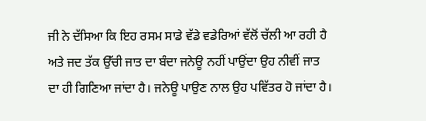ਜੀ ਨੇ ਦੱਸਿਆ ਕਿ ਇਹ ਰਸਮ ਸਾਡੇ ਵੱਡੇ ਵਡੇਰਿਆਂ ਵੱਲੋਂ ਚੱਲੀ ਆ ਰਹੀ ਹੈ ਅਤੇ ਜਦ ਤੱਕ ਉੱਚੀ ਜਾਤ ਦਾ ਬੰਦਾ ਜਨੇਊ ਨਹੀਂ ਪਾਉਂਦਾ ਉਹ ਨੀਵੀਂ ਜਾਤ ਦਾ ਹੀ ਗਿਣਿਆ ਜਾਂਦਾ ਹੈ। ਜਨੇਊ ਪਾਉਣ ਨਾਲ ਉਹ ਪਵਿੱਤਰ ਹੋ ਜਾਂਦਾ ਹੈ।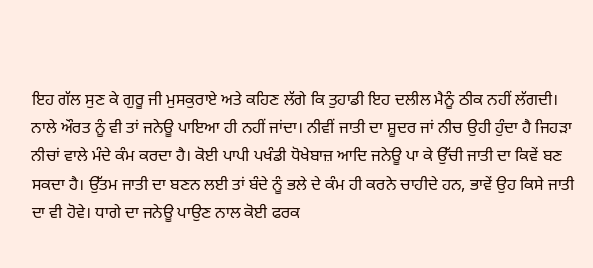ਇਹ ਗੱਲ ਸੁਣ ਕੇ ਗੁਰੂ ਜੀ ਮੁਸਕੁਰਾਏ ਅਤੇ ਕਹਿਣ ਲੱਗੇ ਕਿ ਤੁਹਾਡੀ ਇਹ ਦਲੀਲ ਮੈਨੂੰ ਠੀਕ ਨਹੀਂ ਲੱਗਦੀ। ਨਾਲੇ ਔਰਤ ਨੂੰ ਵੀ ਤਾਂ ਜਨੇਊ ਪਾਇਆ ਹੀ ਨਹੀਂ ਜਾਂਦਾ। ਨੀਵੀਂ ਜਾਤੀ ਦਾ ਸ਼ੂਦਰ ਜਾਂ ਨੀਚ ਉਹੀ ਹੁੰਦਾ ਹੈ ਜਿਹੜਾ ਨੀਚਾਂ ਵਾਲੇ ਮੰਦੇ ਕੰਮ ਕਰਦਾ ਹੈ। ਕੋਈ ਪਾਪੀ ਪਖੰਡੀ ਧੋਖੇਬਾਜ਼ ਆਦਿ ਜਨੇਊ ਪਾ ਕੇ ਉੱਚੀ ਜਾਤੀ ਦਾ ਕਿਵੇਂ ਬਣ ਸਕਦਾ ਹੈ। ਉੱਤਮ ਜਾਤੀ ਦਾ ਬਣਨ ਲਈ ਤਾਂ ਬੰਦੇ ਨੂੰ ਭਲੇ ਦੇ ਕੰਮ ਹੀ ਕਰਨੇ ਚਾਹੀਦੇ ਹਨ, ਭਾਵੇਂ ਉਹ ਕਿਸੇ ਜਾਤੀ ਦਾ ਵੀ ਹੋਵੇ। ਧਾਗੇ ਦਾ ਜਨੇਊ ਪਾਉਣ ਨਾਲ ਕੋਈ ਫਰਕ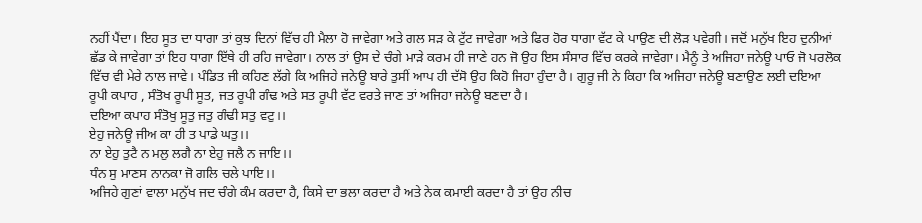ਨਹੀਂ ਪੈਂਦਾ। ਇਹ ਸੂਤ ਦਾ ਧਾਗਾ ਤਾਂ ਕੁਝ ਦਿਨਾਂ ਵਿੱਚ ਹੀ ਮੈਲਾ ਹੋ ਜਾਵੇਗਾ ਅਤੇ ਗਲ ਸੜ ਕੇ ਟੁੱਟ ਜਾਵੇਗਾ ਅਤੇ ਫਿਰ ਹੋਰ ਧਾਗਾ ਵੱਟ ਕੇ ਪਾਉਣ ਦੀ ਲੋੜ ਪਵੇਗੀ। ਜਦੋਂ ਮਨੁੱਖ ਇਹ ਦੁਨੀਆਂ ਛੱਡ ਕੇ ਜਾਵੇਗਾ ਤਾਂ ਇਹ ਧਾਗਾ ਇੱਥੇ ਹੀ ਰਹਿ ਜਾਵੇਗਾ। ਨਾਲ ਤਾਂ ਉਸ ਦੇ ਚੰਗੇ ਮਾੜੇ ਕਰਮ ਹੀ ਜਾਣੇ ਹਨ ਜੋ ਉਹ ਇਸ ਸੰਸਾਰ ਵਿੱਚ ਕਰਕੇ ਜਾਵੇਗਾ। ਮੈਨੂੰ ਤੇ ਅਜਿਹਾ ਜਨੇਊ ਪਾਓ ਜੋ ਪਰਲੋਕ ਵਿੱਚ ਵੀ ਮੇਰੇ ਨਾਲ ਜਾਵੇ। ਪੰਡਿਤ ਜੀ ਕਹਿਣ ਲੱਗੇ ਕਿ ਅਜਿਹੇ ਜਨੇਊ ਬਾਰੇ ਤੁਸੀਂ ਆਪ ਹੀ ਦੱਸੋ ਉਹ ਕਿਹੋ ਜਿਹਾ ਹੁੰਦਾ ਹੈ। ਗੁਰੂ ਜੀ ਨੇ ਕਿਹਾ ਕਿ ਅਜਿਹਾ ਜਨੇਊ ਬਣਾਉਣ ਲਈ ਦਇਆ ਰੂਪੀ ਕਪਾਹ , ਸੰਤੋਖ ਰੂਪੀ ਸੂਤ, ਜਤ ਰੂਪੀ ਗੰਢ ਅਤੇ ਸਤ ਰੂਪੀ ਵੱਟ ਵਰਤੇ ਜਾਣ ਤਾਂ ਅਜਿਹਾ ਜਨੇਊ ਬਣਦਾ ਹੈ।
ਦਇਆ ਕਪਾਹ ਸੰਤੋਖੁ ਸੂਤੁ ਜਤੁ ਗੰਢੀ ਸਤੁ ਵਟੁ।।
ਏਹੁ ਜਨੇਊ ਜੀਅ ਕਾ ਹੀ ਤ ਪਾਡੇ ਘਤੁ।।
ਨਾ ਏਹੁ ਤੁਟੈ ਨ ਮਲੁ ਲਗੈ ਨਾ ਏਹੁ ਜਲੈ ਨ ਜਾਇ।।
ਧੰਨ ਸੁ ਮਾਣਸ ਨਾਨਕਾ ਜੋ ਗਲਿ ਚਲੇ ਪਾਇ।।
ਅਜਿਹੇ ਗੁਣਾਂ ਵਾਲਾ ਮਨੁੱਖ ਜਦ ਚੰਗੇ ਕੰਮ ਕਰਦਾ ਹੈ, ਕਿਸੇ ਦਾ ਭਲਾ ਕਰਦਾ ਹੈ ਅਤੇ ਨੇਕ ਕਮਾਈ ਕਰਦਾ ਹੈ ਤਾਂ ਉਹ ਨੀਚ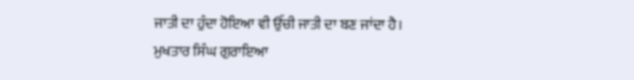ਜਾਤੀ ਦਾ ਹੁੰਦਾ ਹੋਇਆ ਵੀ ਉੱਚੀ ਜਾਤੀ ਦਾ ਬਣ ਜਾਂਦਾ ਹੈ।
ਮੁਖਤਾਰ ਸਿੰਘ ਗੁਰਾਇਆ